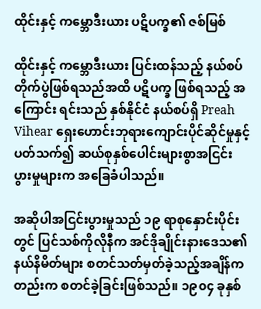ထိုင်းနှင့် ကမ္ဘောဒီးယား ပဋိပက္ခ၏ ဇစ်မြစ်

ထိုင်းနှင့် ကမ္ဘောဒီးယား ပြင်းထန်သည့် နယ်စပ်တိုက်ပွဲဖြစ်ရသည်အထိ ပဋိပက္ခ ဖြစ်ရသည့် အကြောင်း ရင်းသည် နှစ်နိုင်ငံ နယ်စပ်ရှိ Preah Vihear ရှေးဟောင်းဘုရားကျောင်းပိုင်ဆိုင်မှုနှင့်ပတ်သက်၍ ဆယ်စုနှစ်ပေါင်းများစွာအငြင်းပွားမှုများက အခြေခံပါသည်။

အဆိုပါအငြင်းပွားမှုသည် ၁၉ ရာစုနှောင်းပိုင်းတွင် ပြင်သစ်ကိုလိုနီက အင်ဒိုချိုင်းနားဒေသ၏ နယ်နိမိတ်များ စတင်သတ်မှတ်ခဲ့သည့်အချိန်ကတည်းက စတင်ခဲ့ခြင်းဖြစ်သည်။ ၁၉၀၄ ခုနှစ်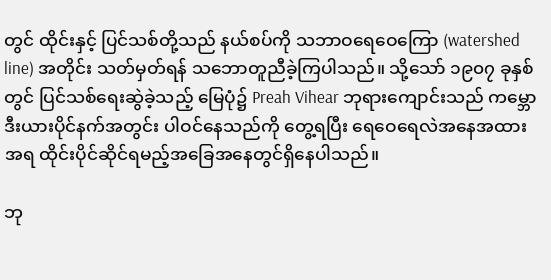တွင် ထိုင်းနှင့် ပြင်သစ်တို့သည် နယ်စပ်ကို သဘာဝရေဝေကြော (watershed line) အတိုင်း သတ်မှတ်ရန် သဘောတူညီခဲ့ကြပါသည်။ သို့သော် ၁၉၀၇ ခုနှစ်တွင် ပြင်သစ်ရေးဆွဲခဲ့သည့် မြေပုံ၌ Preah Vihear ဘုရားကျောင်းသည် ကမ္ဘောဒီးယားပိုင်နက်အတွင်း ပါဝင်နေသည်ကို တွေ့ရပြီး ရေဝေရေလဲအနေအထားအရ ထိုင်းပိုင်ဆိုင်ရမည့်အခြေအနေတွင်ရှိနေပါသည်။

ဘု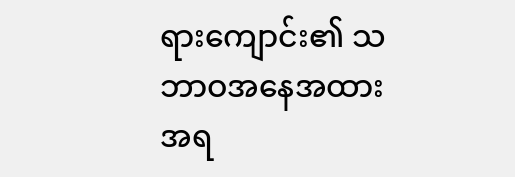ရားကျောင်း၏ သဘာဝအနေအထားအရ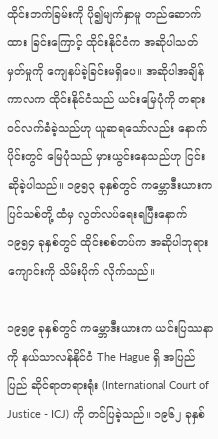ထိုင်းဘက်ခြမ်းကို ပို၍မျက်နှာမူ တည်ဆောက်ထား ခြင်းကြောင့် ထိုင်းနိုင်ငံက အဆိုပါသတ်မှတ်မှုကို ကျေနပ်ခဲ့ခြင်းမရှိပေ။ အဆိုပါအချိန်ကာလက ထိုင်းနိုင်ငံသည် ယင်းမြေပုံကို တရားဝင်လက်ခံခဲ့သည်ဟု ယူဆရသော်လည်း နောက်ပိုင်းတွင် မြေပုံသည် မှားယွင်းနေသည်ဟု ငြင်းဆိုခဲ့ပါသည်။ ၁၉၅၃ ခုနှစ်တွင် ကမ္ဘောဒီးယားက ပြင်သစ်တို့ ထံမှ လွတ်လပ်ရေးရပြီးနောက် ၁၉၅၄ ခုနှစ်တွင် ထိုင်းစစ်တပ်က အဆိုပါဘုရားကျောင်းကို သိမ်းပိုက် လိုက်သည်။

၁၉၅၉ ခုနှစ်တွင် ကမ္ဘောဒီးယားက ယင်းပြဿနာကို နယ်သာလန်နိုင်ငံ The Hague ရှိ အပြည်ပြည် ဆိုင်ရာတရားရုံး (International Court of Justice - ICJ) ကို တင်ပြခဲ့သည်။ ၁၉၆၂ ခုနှစ်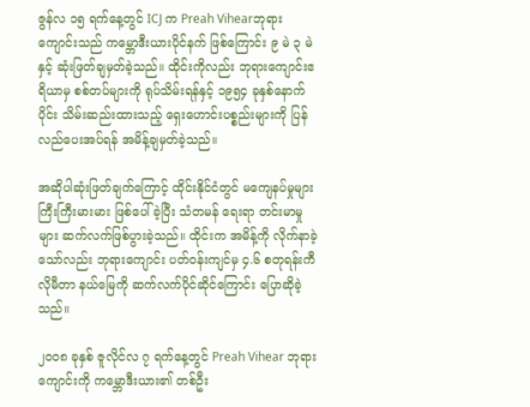ဇွန်လ ၁၅ ရက်နေ့တွင် ICJ က Preah Vihearဘုရားကျောင်းသည် ကမ္ဘောဒီးယားပိုင်နက် ဖြစ်ကြောင်း ၉ မဲ ၃ မဲနှင့် ဆုံးဖြတ်ချမှတ်ခဲ့သည်။ ထိုင်းကိုလည်း ဘုရားကျောင်းဧရိယာမှ စစ်တပ်များကို ရုပ်သိမ်းရန်နှင့် ၁၉၅၄ ခုနှစ်နောက်ပိုင်း သိမ်းဆည်းထားသည့် ရှေးဟောင်းပစ္စည်းများကို ပြန်လည်ပေးအပ်ရန် အမိန့်ချမှတ်ခဲ့သည်။

အဆိုပါဆုံးဖြတ်ချက်ကြောင့် ထိုင်းနိုင်ငံတွင် မကျေနပ်မှုများ ကြီးကြီးမားမား ဖြစ်ပေါ်ခဲ့ပြီး သံတမန် ရေးရာ တင်းမာမှုများ ဆက်လက်ဖြစ်ပွားခဲ့သည်။ ထိုင်းက အမိန့်ကို လိုက်နာခဲ့သော်လည်း ဘုရားကျောင်း ပတ်ဝန်းကျင်မှ ၄.၆ စတုရန်းကီလိုမီတာ နယ်မြေကို ဆက်လက်ပိုင်ဆိုင်ကြောင်း ပြောဆိုခဲ့သည်။

၂၀၀၈ ခုနှစ် ဇူလိုင်လ ၇ ရက်နေ့တွင် Preah Vihear ဘုရားကျောင်းကို ကမ္ဘောဒီးယား၏ တစ်ဦး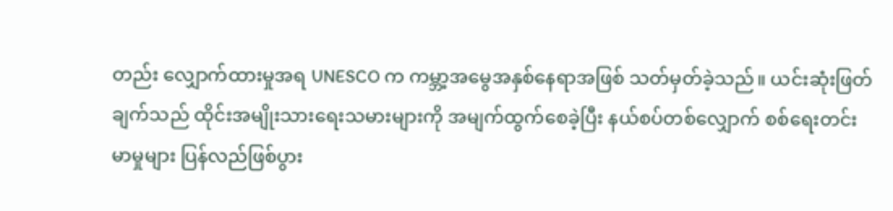တည်း လျှောက်ထားမှုအရ UNESCO က ကမ္ဘာ့အမွေအနှစ်နေရာအဖြစ် သတ်မှတ်ခဲ့သည်။ ယင်းဆုံးဖြတ်ချက်သည် ထိုင်းအမျိုးသားရေးသမားများကို အမျက်ထွက်စေခဲ့ပြီး နယ်စပ်တစ်လျှောက် စစ်ရေးတင်းမာမှုများ ပြန်လည်ဖြစ်ပွား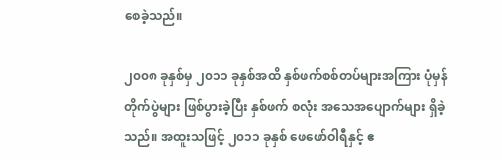စေခဲ့သည်။

၂၀၀၈ ခုနှစ်မှ ၂၀၁၁ ခုနှစ်အထိ နှစ်ဖက်စစ်တပ်များအကြား ပုံမှန်တိုက်ပွဲများ ဖြစ်ပွားခဲ့ပြီး နှစ်ဖက် စလုံး အသေအပျောက်များ ရှိခဲ့သည်။ အထူးသဖြင့် ၂၀၁၁ ခုနှစ် ဖေဖော်ဝါရီနှင့် ဧ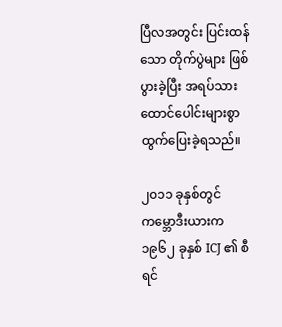ပြီလအတွင်း ပြင်းထန်သော တိုက်ပွဲများ ဖြစ်ပွားခဲ့ပြီး အရပ်သား ထောင်ပေါင်းများစွာ ထွက်ပြေးခဲ့ရသည်။

၂၀၁၁ ခုနှစ်တွင် ကမ္ဘောဒီးယားက ၁၉၆၂ ခုနှစ် ICJ ၏ စီရင်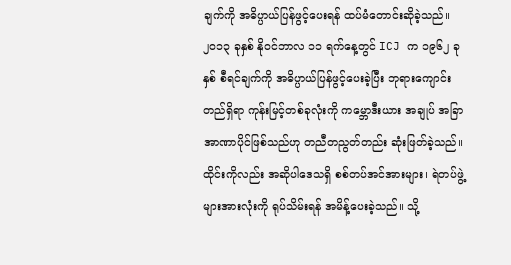ချက်ကို အဓိပ္ပာယ်ပြန်ဖွင့်ပေးရန် ထပ်မံတောင်းဆိုခဲ့သည်။ ၂၀၁၃ ခုနှစ် နိုဝင်ဘာလ ၁၁ ရက်နေ့တွင် ICJ က ၁၉၆၂ ခုနှစ် စီရင်ချက်ကို အဓိပ္ပာယ်ပြန်ဖွင့်ပေးခဲ့ပြီး ဘုရားကျောင်းတည်ရှိရာ ကုန်းမြင့်တစ်ခုလုံးကို ကမ္ဘောဒီးယား အချုပ် အခြာ အာဏာပိုင်ဖြစ်သည်ဟု တညီတညွတ်တည်း ဆုံးဖြတ်ခဲ့သည်။ ထိုင်းကိုလည်း အဆိုပါဒေသရှိ စစ်တပ်အင်အားများ၊ ရဲတပ်ဖွဲ့များအားလုံးကို ရုပ်သိမ်းရန် အမိန့်ပေးခဲ့သည်။ သို့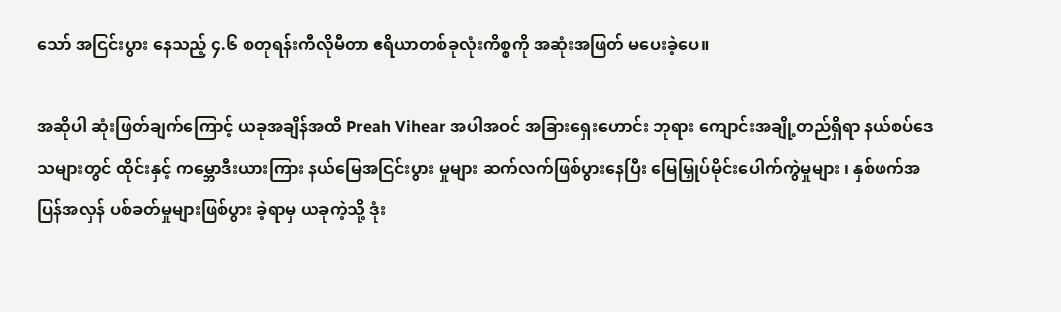သော် အငြင်းပွား နေသည့် ၄.၆ စတုရန်းကီလိုမီတာ ဧရိယာတစ်ခုလုံးကိစ္စကို အဆုံးအဖြတ် မပေးခဲ့ပေ။

အဆိုပါ ဆုံးဖြတ်ချက်ကြောင့် ယခုအချိန်အထိ Preah Vihear အပါအဝင် အခြားရှေးဟောင်း ဘုရား ကျောင်းအချို့တည်ရှိရာ နယ်စပ်ဒေသများတွင် ထိုင်းနှင့် ကမ္ဘောဒီးယားကြား နယ်မြေအငြင်းပွား မှုများ ဆက်လက်ဖြစ်ပွားနေပြီး မြေမြှုပ်မိုင်းပေါက်ကွဲမှုများ ၊ နှစ်ဖက်အပြန်အလှန် ပစ်ခတ်မှုများဖြစ်ပွား ခဲ့ရာမှ ယခုကဲ့သို့ ဒုံး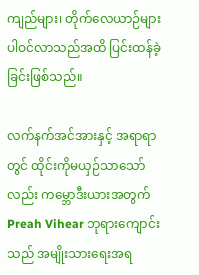ကျည်များ၊ တိုက်လေယာဉ်များ ပါဝင်လာသည်အထိ ပြင်းထန်ခဲ့ခြင်းဖြစ်သည်။

လက်နက်အင်အားနှင့် အရာရာတွင် ထိုင်းကိုမယှဉ်သာသော်လည်း ကမ္ဘောဒီးယားအတွက် Preah Vihear ဘုရားကျောင်းသည် အမျိုးသားရေးအရ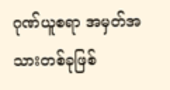ဂုဏ်ယူစရာ အမှတ်အသားတစ်ခုဖြစ်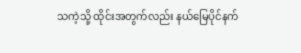သကဲ့သို့ ထိုင်းအတွက်လည်း နယ်မြေပိုင်နက်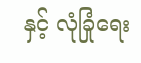နှင့် လုံခြုံရေး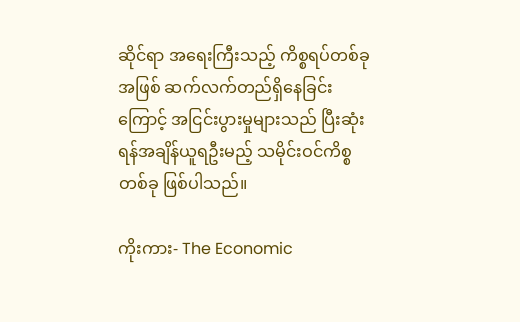ဆိုင်ရာ အရေးကြီးသည့် ကိစ္စရပ်တစ်ခုအဖြစ် ဆက်လက်တည်ရှိနေခြင်းကြောင့် အငြင်းပွားမှုများသည် ပြီးဆုံးရန်အချိန်ယူရဦးမည့် သမိုင်းဝင်ကိစ္စ တစ်ခု ဖြစ်ပါသည်။

ကိုးကား- The Economic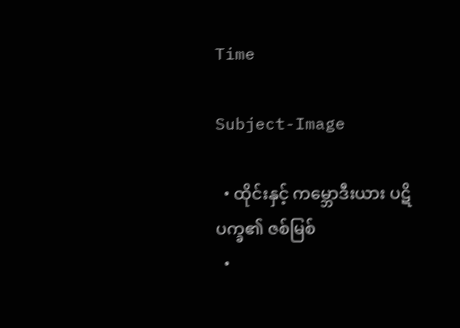Time

Subject-Image

  • ထိုင်းနှင့် ကမ္ဘောဒီးယား ပဋိပက္ခ၏ ဇစ်မြစ်
  •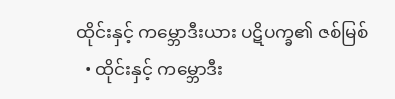ထိုင်းနှင့် ကမ္ဘောဒီးယား ပဋိပက္ခ၏ ဇစ်မြစ်
  • ထိုင်းနှင့် ကမ္ဘောဒီး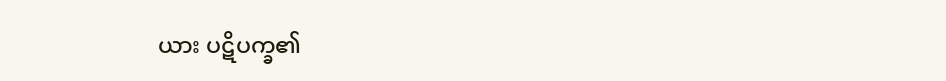ယား ပဋိပက္ခ၏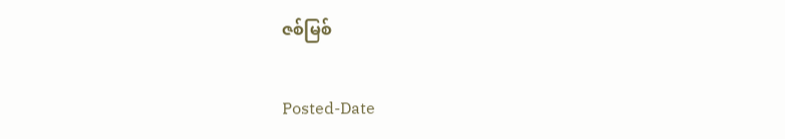ဇစ်မြစ်

Posted-Date